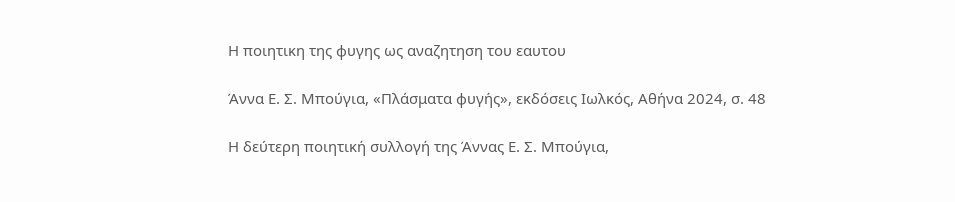Η ποιητικη της φυγης ως αναζητηση του εαυτου

Άννα Ε. Σ. Μπούγια, «Πλάσματα φυγής», εκδόσεις Ιωλκός, Αθήνα 2024, σ. 48

Η δεύτερη ποιητική συλλογή της Άννας Ε. Σ. Μπούγια,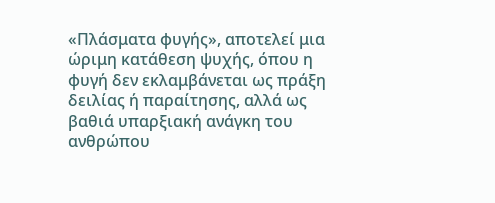«Πλάσματα φυγής», αποτελεί μια ώριμη κατάθεση ψυχής, όπου η φυγή δεν εκλαμβάνεται ως πράξη δειλίας ή παραίτησης, αλλά ως βαθιά υπαρξιακή ανάγκη του ανθρώπου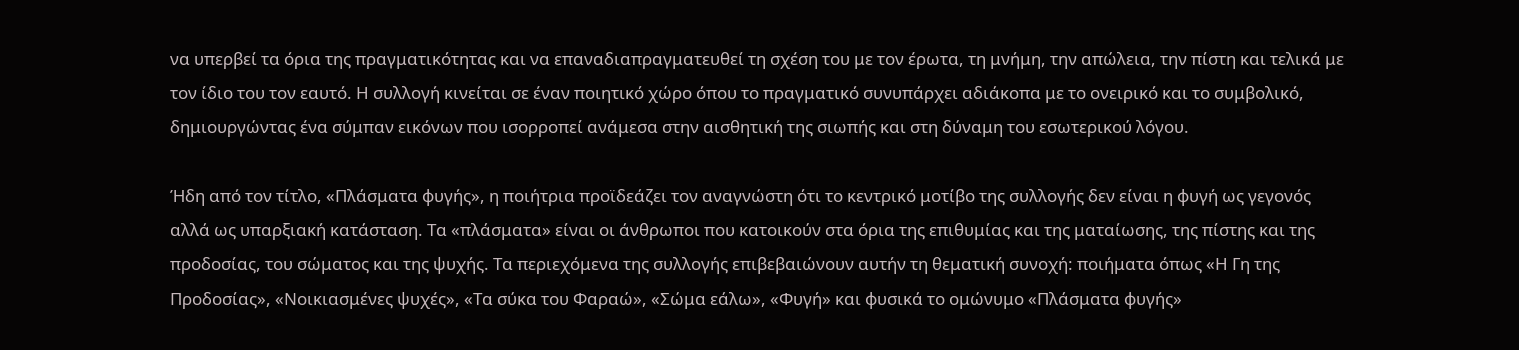να υπερβεί τα όρια της πραγματικότητας και να επαναδιαπραγματευθεί τη σχέση του με τον έρωτα, τη μνήμη, την απώλεια, την πίστη και τελικά με τον ίδιο του τον εαυτό. Η συλλογή κινείται σε έναν ποιητικό χώρο όπου το πραγματικό συνυπάρχει αδιάκοπα με το ονειρικό και το συμβολικό, δημιουργώντας ένα σύμπαν εικόνων που ισορροπεί ανάμεσα στην αισθητική της σιωπής και στη δύναμη του εσωτερικού λόγου.

Ήδη από τον τίτλο, «Πλάσματα φυγής», η ποιήτρια προϊδεάζει τον αναγνώστη ότι το κεντρικό μοτίβο της συλλογής δεν είναι η φυγή ως γεγονός αλλά ως υπαρξιακή κατάσταση. Τα «πλάσματα» είναι οι άνθρωποι που κατοικούν στα όρια της επιθυμίας και της ματαίωσης, της πίστης και της προδοσίας, του σώματος και της ψυχής. Τα περιεχόμενα της συλλογής επιβεβαιώνουν αυτήν τη θεματική συνοχή: ποιήματα όπως «Η Γη της Προδοσίας», «Νοικιασμένες ψυχές», «Τα σύκα του Φαραώ», «Σώμα εάλω», «Φυγή» και φυσικά το ομώνυμο «Πλάσματα φυγής»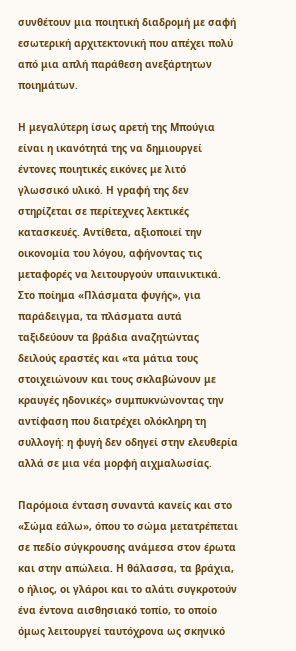συνθέτουν μια ποιητική διαδρομή με σαφή εσωτερική αρχιτεκτονική που απέχει πολύ από μια απλή παράθεση ανεξάρτητων ποιημάτων.

Η μεγαλύτερη ίσως αρετή της Μπούγια είναι η ικανότητά της να δημιουργεί έντονες ποιητικές εικόνες με λιτό γλωσσικό υλικό. Η γραφή της δεν στηρίζεται σε περίτεχνες λεκτικές κατασκευές. Αντίθετα, αξιοποιεί την οικονομία του λόγου, αφήνοντας τις μεταφορές να λειτουργούν υπαινικτικά. Στο ποίημα «Πλάσματα φυγής», για παράδειγμα, τα πλάσματα αυτά ταξιδεύουν τα βράδια αναζητώντας δειλούς εραστές και «τα μάτια τους στοιχειώνουν και τους σκλαβώνουν με κραυγές ηδονικές» συμπυκνώνοντας την αντίφαση που διατρέχει ολόκληρη τη συλλογή: η φυγή δεν οδηγεί στην ελευθερία αλλά σε μια νέα μορφή αιχμαλωσίας.

Παρόμοια ένταση συναντά κανείς και στο «Σώμα εάλω», όπου το σώμα μετατρέπεται σε πεδίο σύγκρουσης ανάμεσα στον έρωτα και στην απώλεια. Η θάλασσα, τα βράχια, ο ήλιος, οι γλάροι και το αλάτι συγκροτούν ένα έντονα αισθησιακό τοπίο, το οποίο όμως λειτουργεί ταυτόχρονα ως σκηνικό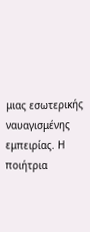μιας εσωτερικής ναυαγισμένης εμπειρίας. Η ποιήτρια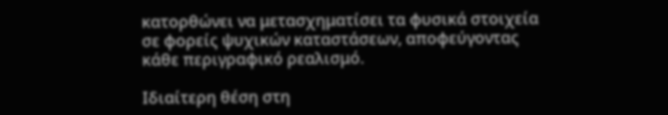κατορθώνει να μετασχηματίσει τα φυσικά στοιχεία σε φορείς ψυχικών καταστάσεων, αποφεύγοντας κάθε περιγραφικό ρεαλισμό.

Ιδιαίτερη θέση στη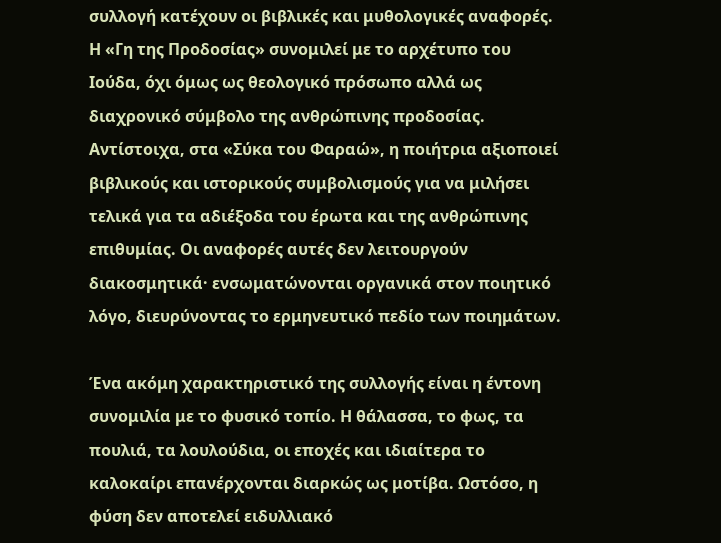συλλογή κατέχουν οι βιβλικές και μυθολογικές αναφορές. Η «Γη της Προδοσίας» συνομιλεί με το αρχέτυπο του Ιούδα, όχι όμως ως θεολογικό πρόσωπο αλλά ως διαχρονικό σύμβολο της ανθρώπινης προδοσίας. Αντίστοιχα, στα «Σύκα του Φαραώ», η ποιήτρια αξιοποιεί βιβλικούς και ιστορικούς συμβολισμούς για να μιλήσει τελικά για τα αδιέξοδα του έρωτα και της ανθρώπινης επιθυμίας. Οι αναφορές αυτές δεν λειτουργούν διακοσμητικά· ενσωματώνονται οργανικά στον ποιητικό λόγο, διευρύνοντας το ερμηνευτικό πεδίο των ποιημάτων.

Ένα ακόμη χαρακτηριστικό της συλλογής είναι η έντονη συνομιλία με το φυσικό τοπίο. Η θάλασσα, το φως, τα πουλιά, τα λουλούδια, οι εποχές και ιδιαίτερα το καλοκαίρι επανέρχονται διαρκώς ως μοτίβα. Ωστόσο, η φύση δεν αποτελεί ειδυλλιακό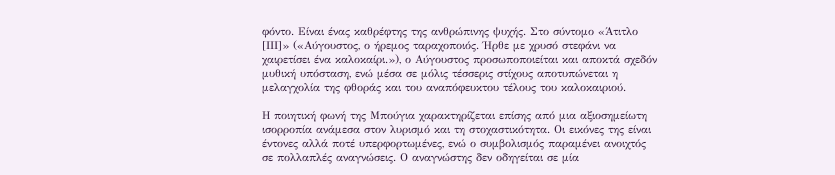φόντο. Είναι ένας καθρέφτης της ανθρώπινης ψυχής. Στο σύντομο «Άτιτλο [ΙΙΙ]» («Αύγουστος, ο ήρεμος ταραχοποιός. Ήρθε με χρυσό στεφάνι να χαιρετίσει ένα καλοκαίρι.»), ο Αύγουστος προσωποποιείται και αποκτά σχεδόν μυθική υπόσταση, ενώ μέσα σε μόλις τέσσερις στίχους αποτυπώνεται η μελαγχολία της φθοράς και του αναπόφευκτου τέλους του καλοκαιριού.

Η ποιητική φωνή της Μπούγια χαρακτηρίζεται επίσης από μια αξιοσημείωτη ισορροπία ανάμεσα στον λυρισμό και τη στοχαστικότητα. Οι εικόνες της είναι έντονες αλλά ποτέ υπερφορτωμένες, ενώ ο συμβολισμός παραμένει ανοιχτός σε πολλαπλές αναγνώσεις. Ο αναγνώστης δεν οδηγείται σε μία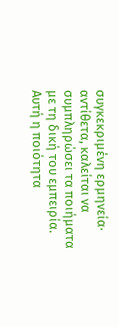συγκεκριμένη ερμηνεία· αντίθετα, καλείται να συμπληρώσει τα ποιήματα με τη δική του εμπειρία. Αυτή η ποιότητα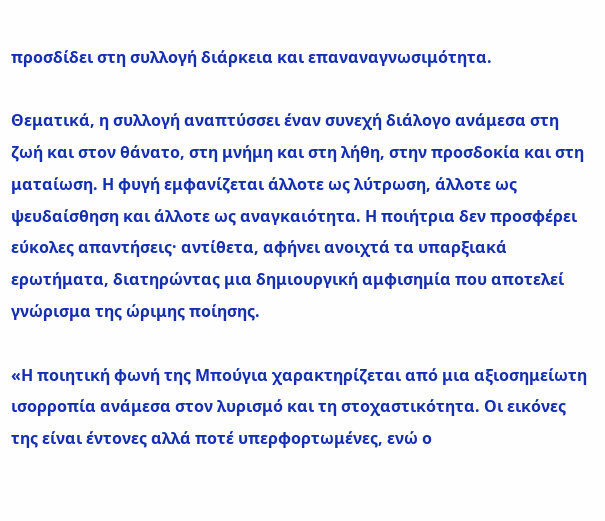προσδίδει στη συλλογή διάρκεια και επαναναγνωσιμότητα.

Θεματικά, η συλλογή αναπτύσσει έναν συνεχή διάλογο ανάμεσα στη ζωή και στον θάνατο, στη μνήμη και στη λήθη, στην προσδοκία και στη ματαίωση. Η φυγή εμφανίζεται άλλοτε ως λύτρωση, άλλοτε ως ψευδαίσθηση και άλλοτε ως αναγκαιότητα. Η ποιήτρια δεν προσφέρει εύκολες απαντήσεις· αντίθετα, αφήνει ανοιχτά τα υπαρξιακά ερωτήματα, διατηρώντας μια δημιουργική αμφισημία που αποτελεί γνώρισμα της ώριμης ποίησης.

«Η ποιητική φωνή της Μπούγια χαρακτηρίζεται από μια αξιοσημείωτη ισορροπία ανάμεσα στον λυρισμό και τη στοχαστικότητα. Οι εικόνες της είναι έντονες αλλά ποτέ υπερφορτωμένες, ενώ ο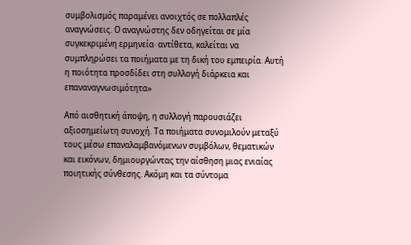συμβολισμός παραμένει ανοιχτός σε πολλαπλές αναγνώσεις. Ο αναγνώστης δεν οδηγείται σε μία συγκεκριμένη ερμηνεία· αντίθετα, καλείται να συμπληρώσει τα ποιήματα με τη δική του εμπειρία. Αυτή η ποιότητα προσδίδει στη συλλογή διάρκεια και επαναναγνωσιμότητα»

Από αισθητική άποψη, η συλλογή παρουσιάζει αξιοσημείωτη συνοχή. Τα ποιήματα συνομιλούν μεταξύ τους μέσω επαναλαμβανόμενων συμβόλων, θεματικών και εικόνων, δημιουργώντας την αίσθηση μιας ενιαίας ποιητικής σύνθεσης. Ακόμη και τα σύντομα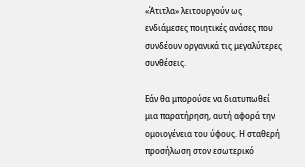«Άτιτλα» λειτουργούν ως ενδιάμεσες ποιητικές ανάσες που συνδέουν οργανικά τις μεγαλύτερες συνθέσεις.

Εάν θα μπορούσε να διατυπωθεί μια παρατήρηση, αυτή αφορά την ομοιογένεια του ύφους. Η σταθερή προσήλωση στον εσωτερικό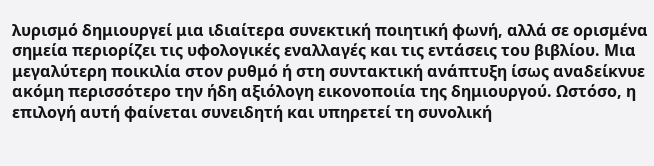λυρισμό δημιουργεί μια ιδιαίτερα συνεκτική ποιητική φωνή, αλλά σε ορισμένα σημεία περιορίζει τις υφολογικές εναλλαγές και τις εντάσεις του βιβλίου. Μια μεγαλύτερη ποικιλία στον ρυθμό ή στη συντακτική ανάπτυξη ίσως αναδείκνυε ακόμη περισσότερο την ήδη αξιόλογη εικονοποιία της δημιουργού. Ωστόσο, η επιλογή αυτή φαίνεται συνειδητή και υπηρετεί τη συνολική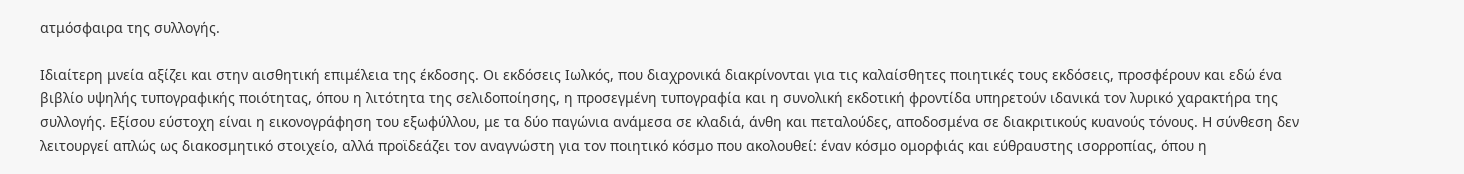ατμόσφαιρα της συλλογής.

Ιδιαίτερη μνεία αξίζει και στην αισθητική επιμέλεια της έκδοσης. Οι εκδόσεις Ιωλκός, που διαχρονικά διακρίνονται για τις καλαίσθητες ποιητικές τους εκδόσεις, προσφέρουν και εδώ ένα βιβλίο υψηλής τυπογραφικής ποιότητας, όπου η λιτότητα της σελιδοποίησης, η προσεγμένη τυπογραφία και η συνολική εκδοτική φροντίδα υπηρετούν ιδανικά τον λυρικό χαρακτήρα της συλλογής. Εξίσου εύστοχη είναι η εικονογράφηση του εξωφύλλου, με τα δύο παγώνια ανάμεσα σε κλαδιά, άνθη και πεταλούδες, αποδοσμένα σε διακριτικούς κυανούς τόνους. Η σύνθεση δεν λειτουργεί απλώς ως διακοσμητικό στοιχείο, αλλά προϊδεάζει τον αναγνώστη για τον ποιητικό κόσμο που ακολουθεί: έναν κόσμο ομορφιάς και εύθραυστης ισορροπίας, όπου η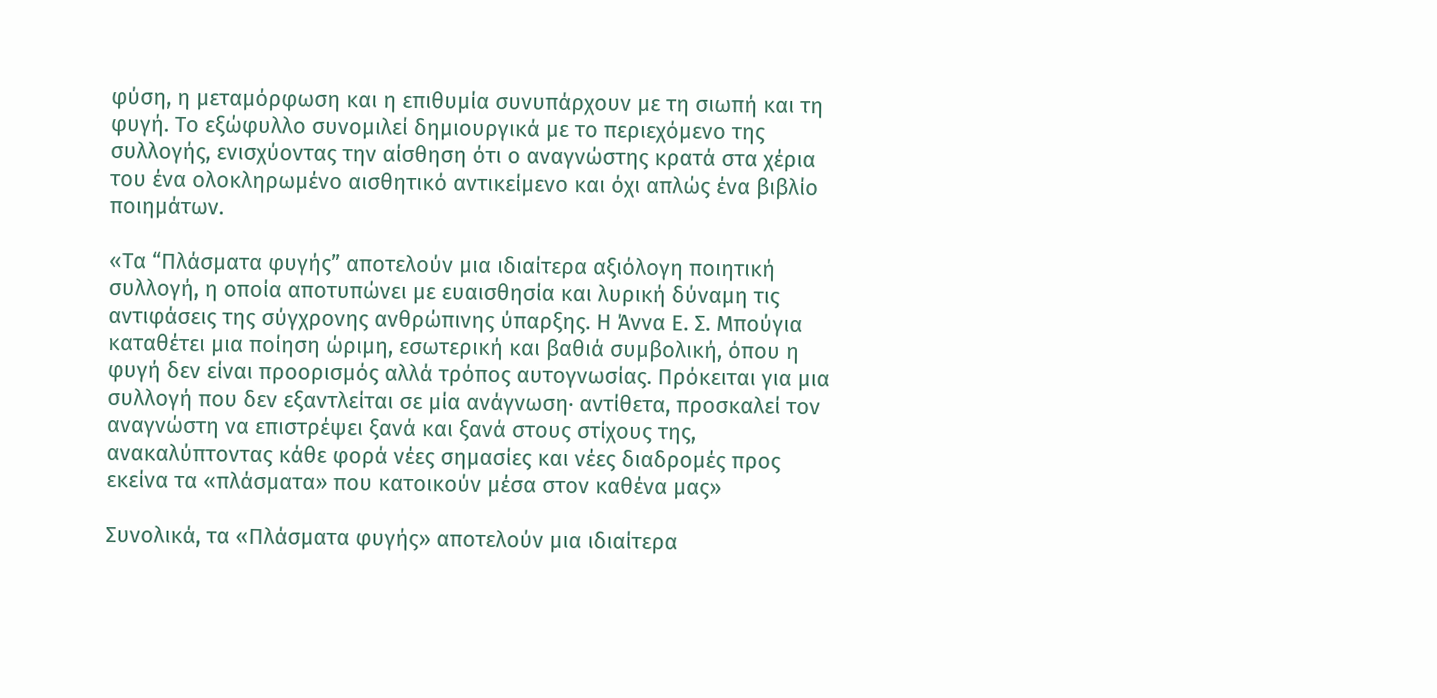φύση, η μεταμόρφωση και η επιθυμία συνυπάρχουν με τη σιωπή και τη φυγή. Το εξώφυλλο συνομιλεί δημιουργικά με το περιεχόμενο της συλλογής, ενισχύοντας την αίσθηση ότι ο αναγνώστης κρατά στα χέρια του ένα ολοκληρωμένο αισθητικό αντικείμενο και όχι απλώς ένα βιβλίο ποιημάτων.

«Τα “Πλάσματα φυγής” αποτελούν μια ιδιαίτερα αξιόλογη ποιητική συλλογή, η οποία αποτυπώνει με ευαισθησία και λυρική δύναμη τις αντιφάσεις της σύγχρονης ανθρώπινης ύπαρξης. Η Άννα Ε. Σ. Μπούγια καταθέτει μια ποίηση ώριμη, εσωτερική και βαθιά συμβολική, όπου η φυγή δεν είναι προορισμός αλλά τρόπος αυτογνωσίας. Πρόκειται για μια συλλογή που δεν εξαντλείται σε μία ανάγνωση· αντίθετα, προσκαλεί τον αναγνώστη να επιστρέψει ξανά και ξανά στους στίχους της, ανακαλύπτοντας κάθε φορά νέες σημασίες και νέες διαδρομές προς εκείνα τα «πλάσματα» που κατοικούν μέσα στον καθένα μας»

Συνολικά, τα «Πλάσματα φυγής» αποτελούν μια ιδιαίτερα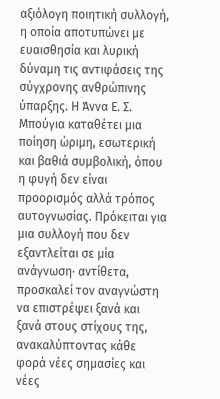αξιόλογη ποιητική συλλογή, η οποία αποτυπώνει με ευαισθησία και λυρική δύναμη τις αντιφάσεις της σύγχρονης ανθρώπινης ύπαρξης. Η Άννα Ε. Σ. Μπούγια καταθέτει μια ποίηση ώριμη, εσωτερική και βαθιά συμβολική, όπου η φυγή δεν είναι προορισμός αλλά τρόπος αυτογνωσίας. Πρόκειται για μια συλλογή που δεν εξαντλείται σε μία ανάγνωση· αντίθετα, προσκαλεί τον αναγνώστη να επιστρέψει ξανά και ξανά στους στίχους της, ανακαλύπτοντας κάθε φορά νέες σημασίες και νέες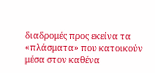διαδρομές προς εκείνα τα «πλάσματα» που κατοικούν μέσα στον καθένα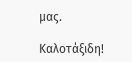μας.

Καλοτάξιδη!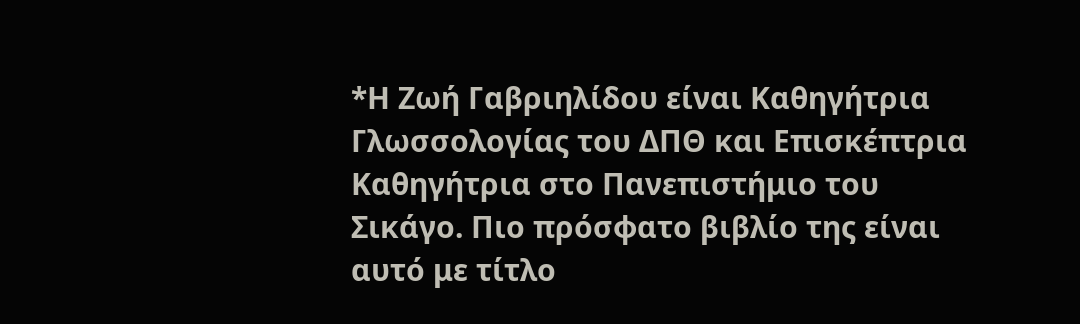*Η Ζωή Γαβριηλίδου είναι Καθηγήτρια Γλωσσολογίας του ΔΠΘ και Επισκέπτρια Καθηγήτρια στο Πανεπιστήμιο του Σικάγο. Πιο πρόσφατο βιβλίο της είναι αυτό με τίτλο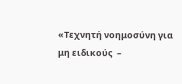«Τεχνητή νοημοσύνη για μη ειδικούς  –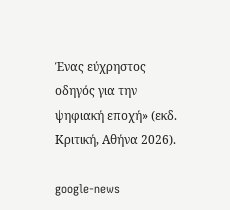Ένας εύχρηστος οδηγός για την ψηφιακή εποχή» (εκδ. Κριτική, Αθήνα 2026).

google-news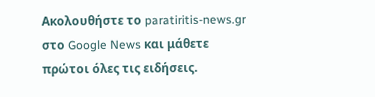Ακολουθήστε το paratiritis-news.gr στο Google News και μάθετε πρώτοι όλες τις ειδήσεις.